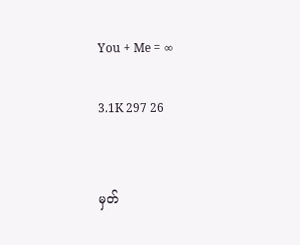You + Me = ∞

3.1K 297 26


မှတ်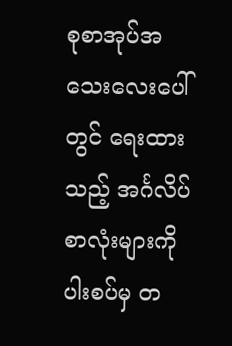စုစာအုပ်အသေးလေးပေါ်တွင် ရေးထားသည့် အင်္ဂလိပ်စာလုံးများကို ပါးစပ်မှ တ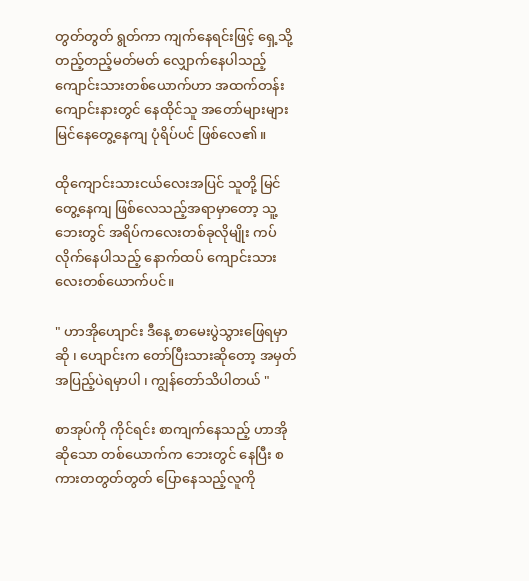တွတ်တွတ် ရွတ်ကာ ကျက်နေရင်းဖြင့် ရှေ့သို့ တည့်တည့်မတ်မတ် လျှောက်နေပါသည့် ကျောင်းသားတစ်ယောက်ဟာ အထက်တန်းကျောင်းနားတွင် နေထိုင်သူ အတော်များများ မြင်နေတွေ့နေကျ ပုံရိပ်ပင် ဖြစ်လေ၏။

ထိုကျောင်းသားငယ်လေးအပြင် သူတို့ မြင်တွေ့နေကျ ဖြစ်လေသည့်အရာမှာတော့ သူ့ဘေးတွင် အရိပ်ကလေးတစ်ခုလိုမျိုး ကပ်လိုက်နေပါသည့် နောက်ထပ် ကျောင်းသားလေးတစ်ယောက်ပင်။

" ဟာအိုဟျောင်း ဒီနေ့ စာမေးပွဲသွားဖြေရမှာဆို ၊ ဟျောင်းက တော်ပြီးသားဆိုတော့ အမှတ်အပြည့်ပဲရမှာပါ ၊ ကျွန်တော်သိပါတယ် "

စာအုပ်ကို ကိုင်ရင်း စာကျက်နေသည့် ဟာအို ဆိုသော တစ်ယောက်က ‌ဘေးတွင် နေပြီး စကားတတွတ်တွတ် ပြောနေသည့်လူကို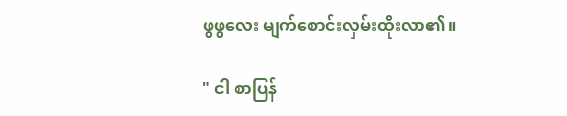ဖွဖွလေး မျက်စောင်းလှမ်းထိုးလာ၏။

" ငါ စာပြန်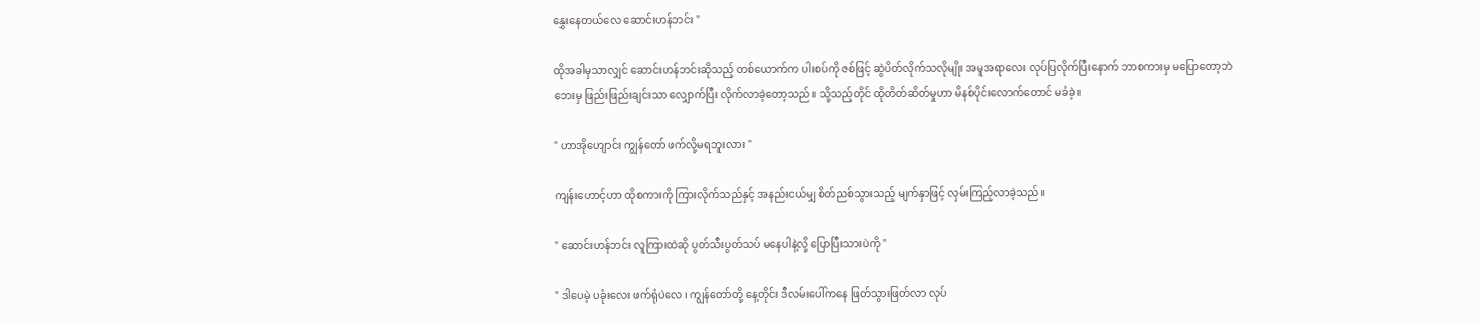နွှေးနေတယ်လေ ဆောင်းဟန်ဘင်း "

ထိုအခါမှသာလျှင် ဆောင်းဟန်ဘင်းဆိုသည့် တစ်ယောက်က ပါးစပ်ကို ဇစ်ဖြင့် ဆွဲပိတ်လိုက်သလိုမျိုး အမူအရာလေး လုပ်ပြလိုက်ပြီးနောက် ဘာစကားမှ မပြောတော့ဘဲ ဘေးမှ ဖြည်းဖြည်းချင်းသာ လျှောက်ပြီး လိုက်လာခဲ့တော့သည်။ သို့သည့်တိုင် ထိုတိတ်ဆိတ်မှုဟာ မိနစ်ပိုင်းလောက်တောင် မခံခဲ့။

" ဟာအိုဟျောင်း ကျွန်တော် ဖက်လို့မရဘူးလား "

ကျန်းဟောင့်ဟာ ထိုစကားကို ကြားလိုက်သည်နှင့် အနည်းငယ်မျှ စိတ်ညစ်သွားသည့် မျက်နှာဖြင့် လှမ်းကြည့်လာခဲ့သည်။

" ဆောင်းဟန်ဘင်း လူကြားထဲဆို ပွတ်သီးပွတ်သပ် မနေပါနဲ့လို့ ပြောပြီးသားပဲကို "

" ဒါပေမဲ့ ပခုံးလေး ဖက်ရုံပဲလေ ၊ ကျွန်တော်တို့ နေ့တိုင်း ဒီလမ်းပေါ်ကနေ ဖြတ်သွားဖြတ်လာ လုပ်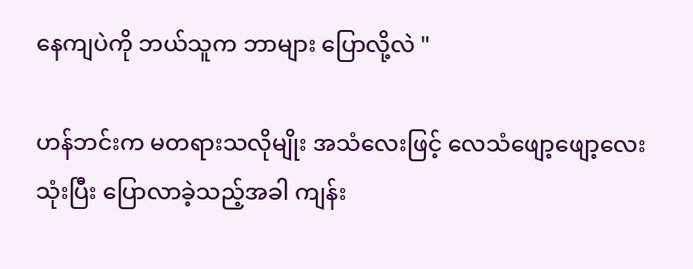နေကျပဲကို ဘယ်သူက ဘာများ ပြောလို့လဲ "

ဟန်ဘင်းက မတရားသလိုမျိုး အသံလေးဖြင့် လေသံဖျော့ဖျော့လေး သုံးပြီး ပြောလာခဲ့သည့်အခါ ကျန်း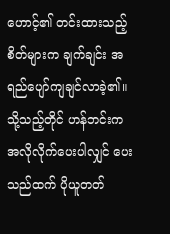ဟောင့်၏ တင်းထားသည့် စိတ်များက ချက်ချင်း အရည်ပျော်ကျချင်လာခဲ့၏။ သို့သည့်တိုင် ဟန်ဘင်းက အလိုလိုက်ပေးပါလျှင် ပေးသည်ထက် ပိုယူတတ်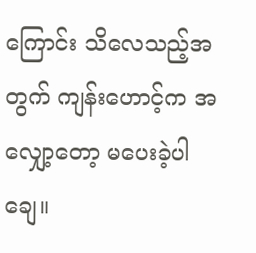ကြောင်း သိလေသည့်အတွက် ကျန်းဟောင့်က အလျှော့တော့ မပေးခဲ့ပါချေ။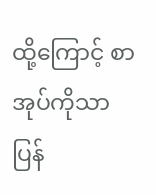ထို့ကြောင့် စာအုပ်ကိုသာ ပြန်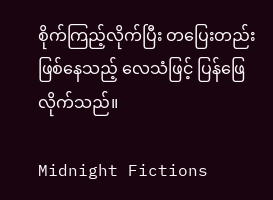စိုက်ကြည့်လိုက်ပြီး တပြေးတည်း ဖြစ်နေသည့် လေသံဖြင့် ပြန်ဖြေလိုက်သည်။

Midnight Fictions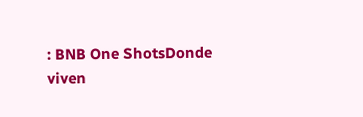: BNB One ShotsDonde viven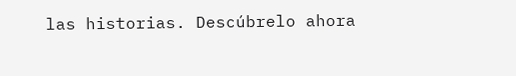las historias. Descúbrelo ahora